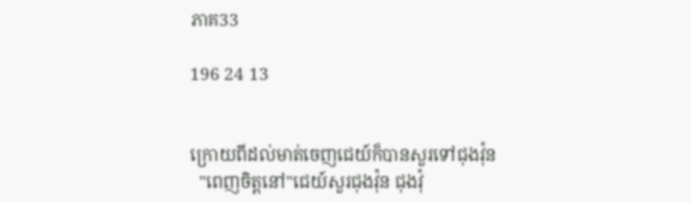ភាគ33

196 24 13


ក្រោយពីដល់មាត់ចេញជេយ៍ក៏បានសួរទៅជុងវ៉ុន
  "ពេញចិត្តនៅ"ជេយ៍សួរជុងវ៉ុន ជុងវ៉ុ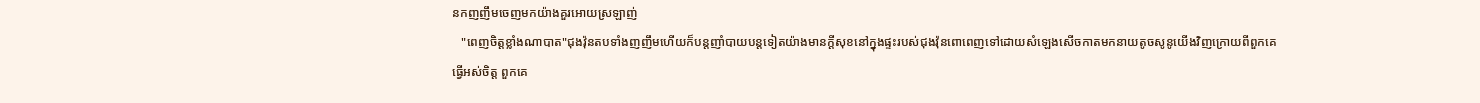នកញញឹមចេញមកយ៉ាងគួរអោយស្រឡាញ់
   "ពេញចិត្តខ្លាំងណាបាត"ជុងវ៉ុនតបទាំងញញឹមហើយក៏បន្តញាំបាយបន្តទៀតយ៉ាងមានក្តីសុខនៅក្នុងផ្ទះរបស់ជុងវ៉ុនពោពេញទៅដោយសំឡេងសើចកាតមកនាយតូចសូនូយើងវិញក្រោយពីពួកគេធ្វើអស់ចិត្ត ពួកគេ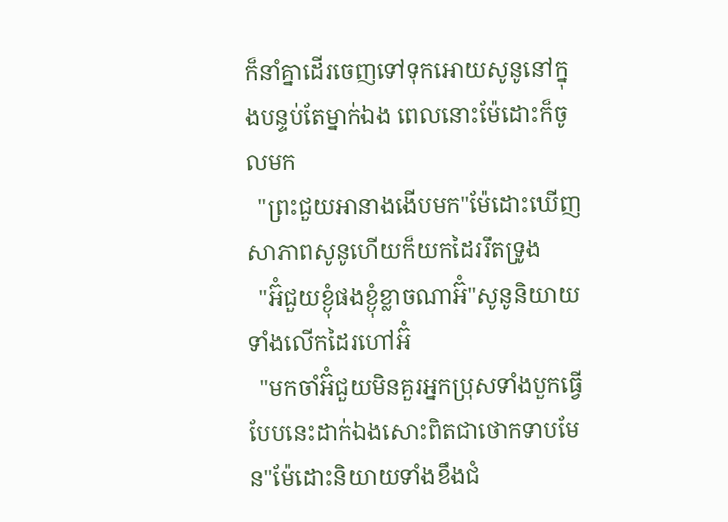ក៏នាំគ្នាដើរចេញទៅទុកអោយសូនូនៅក្នុងបន្ទប់តែម្នាក់ឯង ពេលនោះម៉ែដោះក៏ចូលមក
  "ព្រះជួយអានាងងើបមក"ម៉ែដោះឃើញសាភាពសូនូហើយក៏យកដៃររឹតទ្រូង
  "អ៊ំជួយខ្ងុំផងខ្ងុំខ្លាចណាអ៊ំ"សូនូនិយាយទាំងលើកដៃរហៅអ៊ំ
  "មកចាំអ៊ំជួយមិនគួរអ្នកប្រុសទាំងបួកធ្វើបែបនេះដាក់ឯងសោះពិតជាថោកទាបមែន"ម៉ែដោះនិយាយទាំងខឹងជំ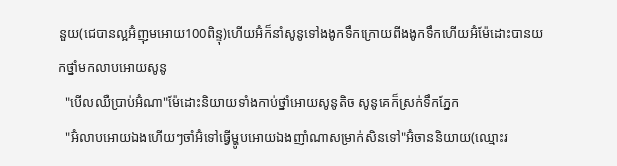នួយ(ជេបានល្អអ៊ំញុមអោយ100ពិន្ទុ)ហើយអ៊ំក៏នាំសូនូទៅងងូកទឹកក្រោយពីងងូកទឹកហើយអ៊ំម៉ែដោះបានយកថ្នាំមកលាបអោយសូនូ
  "បើលឈឺប្រាប់អ៊ំណា"ម៉ែដោះនិយាយទាំងកាប់ថ្នាំអោយសូនូតិច សូនូគេក៏ស្រក់ទឹកភ្នែក
  "អ៊ំលាបអោយឯងហើយៗចាំអ៊ំទៅធ្វើម្ហូបអោយឯងញាំណាសម្រាក់សិនទៅ"អ៊ំចាននិយាយ(ឈ្មោះរ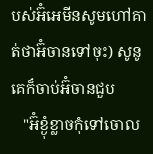បស់អ៊ំអេមីនសូមហៅគាត់ថាអ៊ំចានទៅចុះ) សូនូគេក៏ចាប់អ៊ំចានជួប
   "អ៊ំខ្ងុំខ្លាចកុំទៅចោល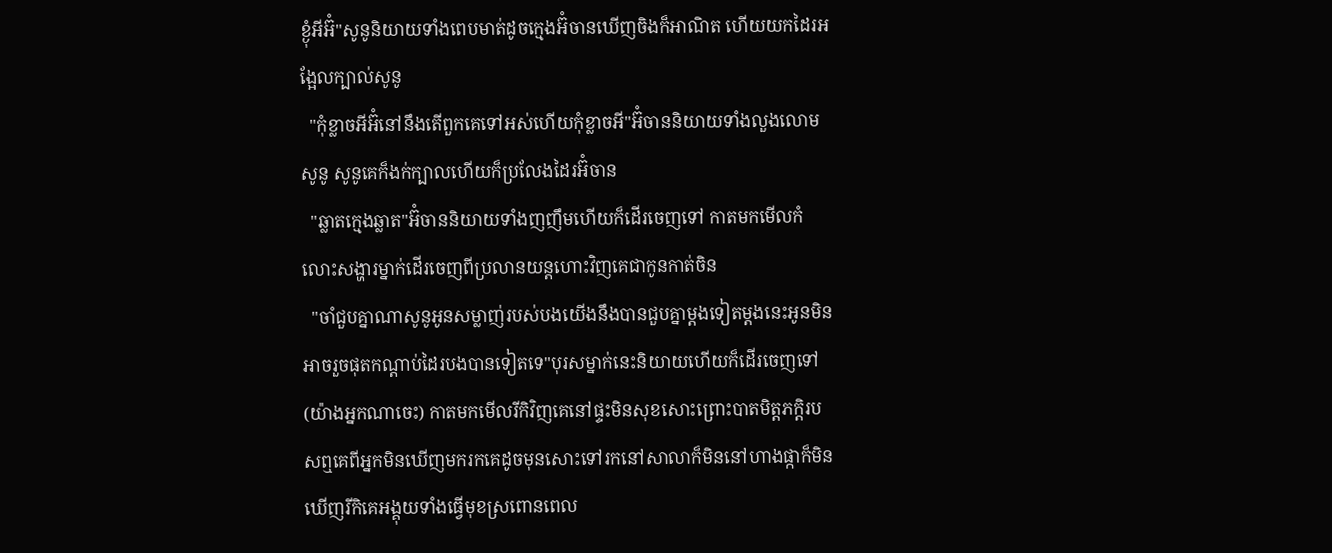ខ្ងុំអីអ៊ំ"សូនូនិយាយទាំងពេបមាត់ដូចក្មេងអ៊ំចានឃើញចិងក៏អាណិត ហើយយកដៃរអង្អែលក្បាល់សូនូ
  "កុំខ្លាចអីអ៊ំនៅនឹងតើពួកគេទៅអស់ហើយកុំខ្លាចអី"អ៊ំចាននិយាយទាំងលួងលោមសូនូ សូនូគេក៏ងក់ក្បាលហើយក៏ប្រលែងដៃរអ៊ំចាន
  "ឆ្លាតក្មេងឆ្លាត"អ៊ំចាននិយាយទាំងញញឹមហើយក៏ដើរចេញទៅ កាតមកមើលកំលោះសង្ហារម្នាក់ដើរចេញពីប្រលានយន្តហោះវិញគេជាកូនកាត់ចិន
  "ចាំជួបគ្នាណាសូនូអូនសម្លាញ់របស់បងយើងនឹងបានជួបគ្នាម្តងទៀតម្តងនេះអូនមិនអាចរួចផុតកណ្តាប់ដៃរបងបានទៀតទេ"បុរសម្នាក់នេះនិយាយហើយក៏ដើរចេញទៅ (យ៉ាងអ្នកណាចេះ) កាតមកមើលរីកិវិញគេនៅផ្ទះមិនសុខសោះព្រោះបាតមិត្តភក្តិរបសឮគេពីអ្នកមិនឃើញមករកគេដូចមុនសោះទៅរកនៅសាលាក៏មិននៅហាងផ្កាក៏មិនឃើញរីកិគេអង្គុយទាំងធ្វើមុខស្រពោនពេល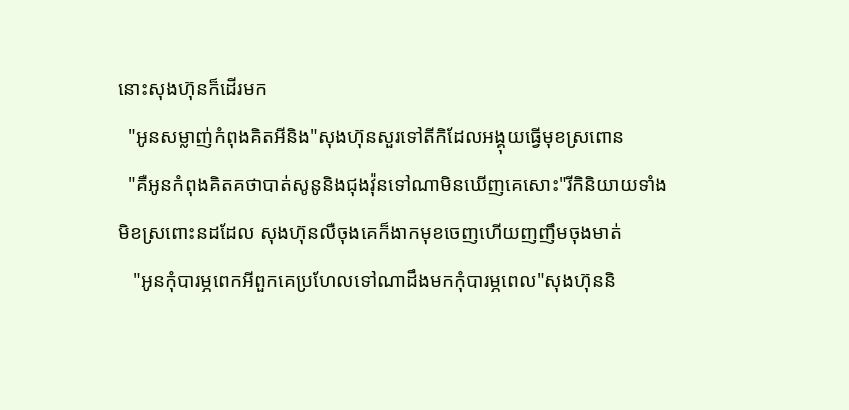នោះសុងហ៊ុនក៏ដើរមក
  "អូនសម្លាញ់កំពុងគិតអីនិង"សុងហ៊ុនសួរទៅតីកិដែលអង្គុយធ្វើមុខស្រពោន
  "គឺអូនកំពុងគិតគថាបាត់សូនូនិងជុងវ៉ុនទៅណាមិនឃើញគេសោះ"រីកិនិយាយទាំងមិខស្រពោះនដដែល សុងហ៊ុនលឺចុងគេក៏ងាកមុខចេញហើយញញឹមចុងមាត់
   "អូនកុំបារម្ភពេកអីពួកគេប្រហែលទៅណាដឹងមកកុំបារម្ភពេល"សុងហ៊ុននិ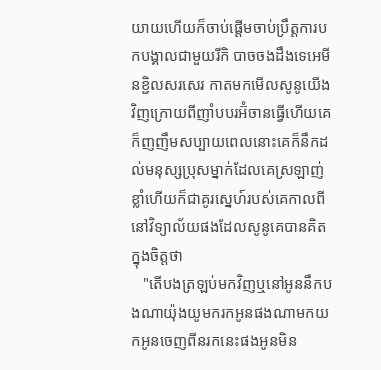យាយហើយក៏ចាប់ផ្តើមចាប់ប្រឹត្តការបកបង្គាលជាមួយរីកិ បាចចងដឹងទេអេមីនខ្ជិលសរសេរ កាតមកមើលសូនូយើងវិញក្រោយពីញាំបបរអ៊ំចានធ្វើហើយគេក៏ញញឹមសប្បាយពេលនោះគេក៏នឹកដល់មនុស្សប្រុសម្នាក់ដែលគេស្រឡាញ់ខ្លាំហើយក៏ជាគូរស្នេហ៍របស់គេកាលពីនៅវិទ្យាល័យផងដែលសូនូគេបានគិតក្នុងចិត្តថា
   "តើបងត្រឡប់មកវិញឬនៅអូននឹកបងណាយ៉ុងយូមករកអូនផងណាមកយកអូនចេញពីនរកនេះផងអូនមិន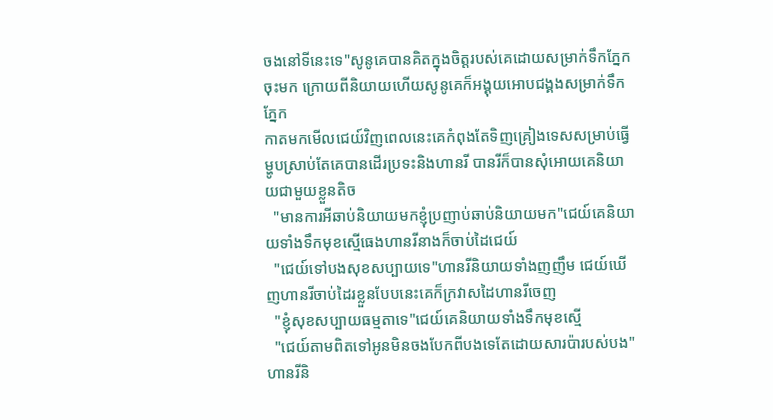ចងនៅទីនេះទេ"សូនូគេបានគិតក្នុងចិត្តរបស់គេដោយសម្រាក់ទឹកភ្នែកចុះមក ក្រោយពីនិយាយហើយសូនូគេក៏អង្គុយអោបជង្គងសម្រាក់ទឹកភ្នែក
កាតមកមើលជេយ៍វិញពេលនេះគេកំពុងតែទិញគ្រៀងទេសសម្រាប់ធ្វើម្ហូបស្រាប់តែគេបានដើរប្រទះនិងហានរី បានរីក៏បានសុំអោយគេនិយាយជាមួយខ្លួនតិច
  "មានការអីឆាប់និយាយមកខ្ញុំប្រញាប់ឆាប់និយាយមក"ជេយ៍គេនិយាយទាំងទឹកមុខស្មើធេងហានរីនាងក៏ចាប់ដៃជេយ៍
  "ជេយ៍ទៅបងសុខសប្បាយទេ"ហានរីនិយាយទាំងញញឹម ជេយ៍ឃើញហានរីចាប់ដៃរខ្លួនបែបនេះគេក៏ក្រវាសដៃហានរីចេញ
  "ខ្ញុំសុខសប្បាយធម្មតាទេ"ជេយ៍គេនិយាយទាំងទឹកមុខស្មើ
  "ជេយ៍តាមពិតទៅអូនមិនចងបែកពីបងទេតែដោយសារប៉ារបស់បង"ហានរីនិ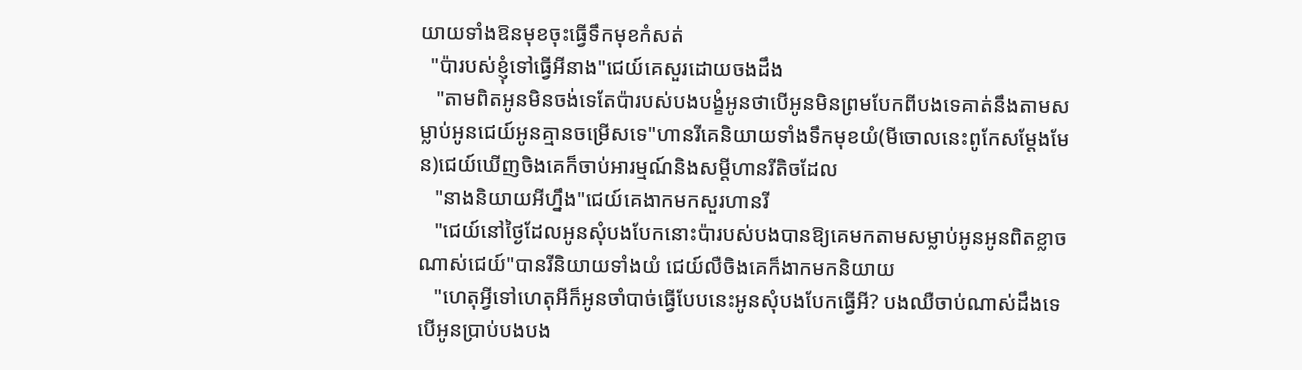យាយទាំងឱនមុខចុះធ្វើទឹកមុខកំសត់
  "ប៉ារបស់ខ្ញុំទៅធ្វើអីនាង"ជេយ៍គេសួរដោយចងដឹង
   "តាមពិតអូនមិនចង់ទេតែប៉ារបស់បងបង្ខំអូនថាបើអូនមិនព្រមបែកពីបងទេគាត់នឹងតាមសម្លាប់អូនជេយ៍អូនគ្មានចម្រើសទេ"ហានរីគេនិយាយទាំងទឹកមុខយំ(មីចោលនេះពូកែសម្ដែងមែន)ជេយ៍ឃើញចិងគេក៏ចាប់អារម្មណ៍និងសម្តីហានរីតិចដែល
   "នាងនិយាយអីហ្នឹង"ជេយ៍គេងាកមកសួរហានរី
   "ជេយ៍នៅថ្ងៃដែលអូនសុំបងបែកនោះប៉ារបស់បងបានឱ្យគេមកតាមសម្លាប់អូនអូនពិតខ្លាចណាស់ជេយ៍"បានរីនិយាយទាំងយំ ជេយ៍លឺចិងគេក៏ងាកមកនិយាយ
   "ហេតុអ្វីទៅហេតុអីក៏អូនចាំបាច់ធ្វើបែបនេះអូនសុំបងបែកធ្វើអី? បងឈឺចាប់ណាស់ដឹងទេបើអូនប្រាប់បងបង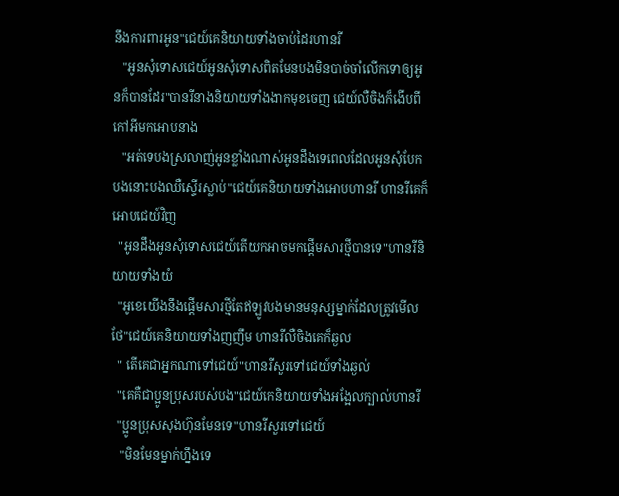នឹងការពារអូន"ជេយ៍គេនិយាយទាំងចាប់ដៃរហានរី
   "អូនសុំទោសជេយ៍អូនសុំទោសពិតមែនបងមិនបាច់ចាំលើកទោឲ្យអូនក៏បានដែរ"បានរីនាងនិយាយទាំងងាកមុខចេញ ជេយ៍លឺចិងក៏ងើបពីកៅអីមកអោបនាង
   "អត់ទេបងស្រលាញ់អូនខ្លាំងណាស់អូនដឹងទេពេលដែលអូនសុំបែកបងនោះបងឈឺស្ទើរស្លាប់"ជេយ៍គេនិយាយទាំងអោបហានរី ហានរីគេក៏អោបជេយ៍វិញ
  "អូនដឹងអូនសុំទោសជេយ៍តើយកអាចមកផ្ដើមសារថ្មីបានទេ"ហានរីនិយាយទាំងយំ
  "អូខេយើងនឹងផ្ដើមសារថ្មីតែឥឡូវបងមានមនុស្សម្នាក់ដែលត្រូវមើលថែ"ជេយ៍គេនិយាយទាំងញញឹម ហានរីលឺចិងគេក៏ឆ្ងល
  " តើគេជាអ្នកណាទៅជេយ៍"ហានរីសួរទៅជេយ៍ទាំងឆ្ងល់
  "គេគឺជាប្អូនប្រុសរបស់បង"ជេយ៍កេនិយាយទាំងអង្អែលក្បាល់ហានរី
  "ប្អូនប្រុសសុងហ៊ុនមែនទេ"ហានរីសួរទៅជេយ៍
   "មិនមែនម្នាក់ហ្នឹងទេ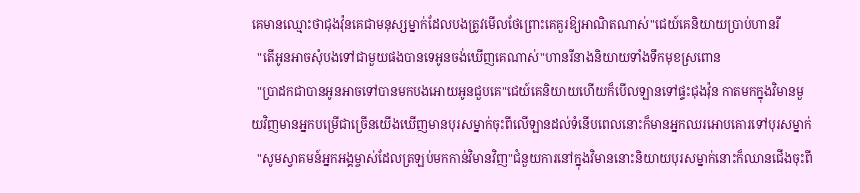គេមានឈ្មោះថាជុងវ៉ុនគេជាមនុស្សម្នាក់ដែលបងត្រូវមើលថែព្រោះគេគួរឱ្យអាណិតណាស់"ជេយ៍គេនិយាយប្រាប់ហានរី
  "តើអូនអាចសុំបងទៅជាមួយផងបានទេអូនចង់ឃើញគេណាស់"ហានរីនាងនិយាយទាំងទឹកមុខស្រពោន
  "ប្រាដកជាបានអូនអាចទៅបានមកបងអោយអូនជួបគេ"ជេយ៍គេនិយាយហើយក៏បើលឡានទៅផ្ទះជុងវ៉ុន កាតមកក្នុងវិមានមួយវិញមានអ្នកបម្រើជាច្រើនយើងឃើញមានបុរសម្នាក់ចុះពីលើឡានដល់ទំនើបពេលនោះក៏មានអ្នកឈរអោបគោរទៅបុរសម្នាក់
  "សូមស្វាគមន៍អ្នកអង្គម្ចាស់ដែលត្រឡប់មកកាន់វិមានវិញ"ជំនួយការនៅក្នុងវិមាននោះនិយាយបុរសម្នាក់នោះក៏ឈានជើងចុះពី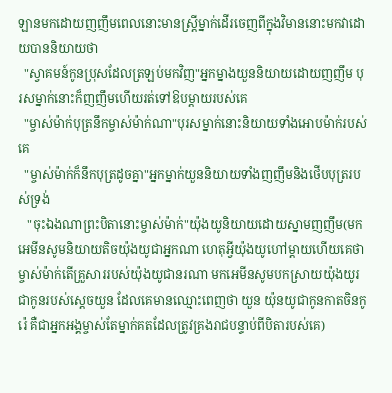ឡានមកដោយញញឹមពេលនោះមានស្ត្រីម្នាក់ដើរចេញពីក្នុងវិមាននោះមកវាដោយបាននិយាយថា
  "ស្វាគមន៍កូនប្រុសដែលត្រឡប់មកវិញ"អ្នកម្នាងយួននិយាយដោយញញឹម បុរសម្នាក់នោះក៏ញញឹមហើយរត់ទៅឱបម្ដាយរបស់គេ
  "ម្ចាស់ម៉ាក់បុត្រនឹកម្ចាស់ម៉ាក់ណា"បុរសម្នាក់នោះនិយាយទាំងអោបម៉ាក់របស់គេ
  "ម្ចាស់ម៉ាក់ក៏នឹកបុត្រដូចគ្នា"អ្នកម្នាក់យួននិយាយទាំងញញឹមនិងថើបបុត្ររបស់ទ្រង់
   "ចុះឯងណាព្រះបិតានោះម្ចាស់ម៉ាក់"យ៉ុងយូនិយាយដោយស្នាមញញឹម(មកអេមីនសូមនិយាយតិចយ៉ុងយូជាអ្នកណា ហេតុអី្វយ៉ុងយូហៅម្តាយហើយគេថាម្ចាស់ម៉ាក់តើគ្រួសាររបស់យ៉ុងយូជានរណា មកអេមីនសូមបកស្រាយយ៉ុងយូរជាកូនរបស់ស្ដេចយួន ដែលគេមានឈ្មោះពេញថា យួន យ៉ុនយូជាកូនកាតចិនកូរ៉េ គឺជាអ្នកអង្គម្ចាស់តែម្នាក់គតដែលត្រូវគ្រងរាជបន្ទាប់ពីបិតារបស់គេ)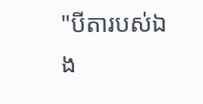"បីតារបស់ឯង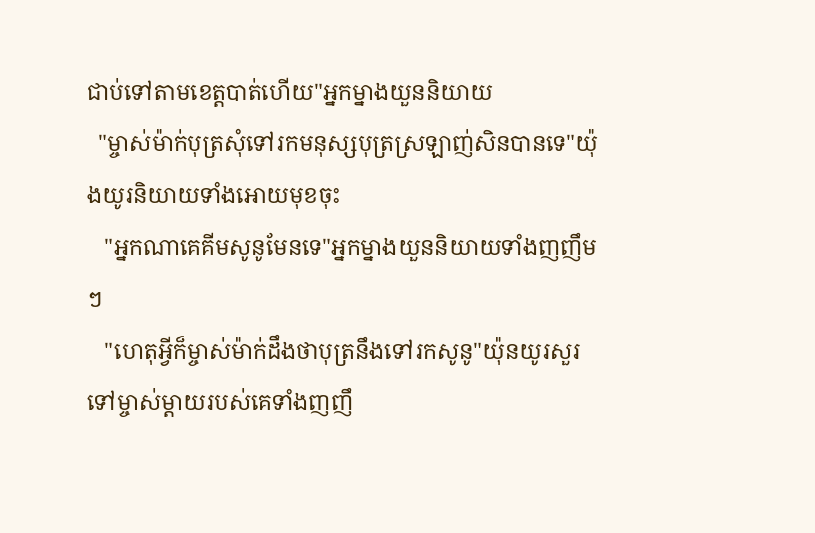ជាប់ទៅតាមខេត្តបាត់ហើយ"អ្នកម្នាងយួននិយាយ
  "ម្ចាស់ម៉ាក់បុត្រសុំទៅរកមនុស្សបុត្រស្រឡាញ់សិនបានទេ"យ៉ុងយូរនិយាយទាំងអោយមុខចុះ
   "អ្នកណាគេគីមសូនូមែនទេ"អ្នកម្នាងយួននិយាយទាំងញញឹមៗ
   "ហេតុអ្វីក៏ម្ចាស់ម៉ាក់ដឹងថាបុត្រនឹងទៅរកសូនូ"យ៉ុនយូរសួរទៅម្ចាស់ម្តាយរបស់គេទាំងញញឹ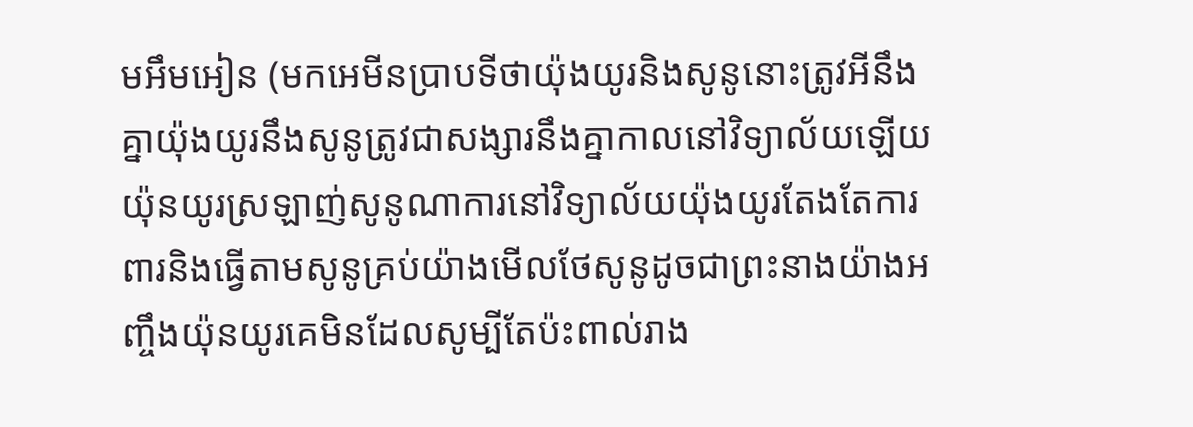មអឹមអៀន (មកអេមីនប្រាបទីថាយ៉ុងយូរនិងសូនូនោះត្រូវអីនឹងគ្នាយ៉ុងយូរនឹងសូនូត្រូវជាសង្សារនឹងគ្នាកាលនៅវិទ្យាល័យឡើយយ៉ុនយូរស្រឡាញ់សូនូណាការនៅវិទ្យាល័យយ៉ុងយូរតែងតែការពារនិងធ្វើតាមសូនូគ្រប់យ៉ាងមើលថែសូនូដូចជាព្រះនាងយ៉ាងអញ្ចឹងយ៉ុនយូរគេមិនដែលសូម្បីតែប៉ះពាល់រាង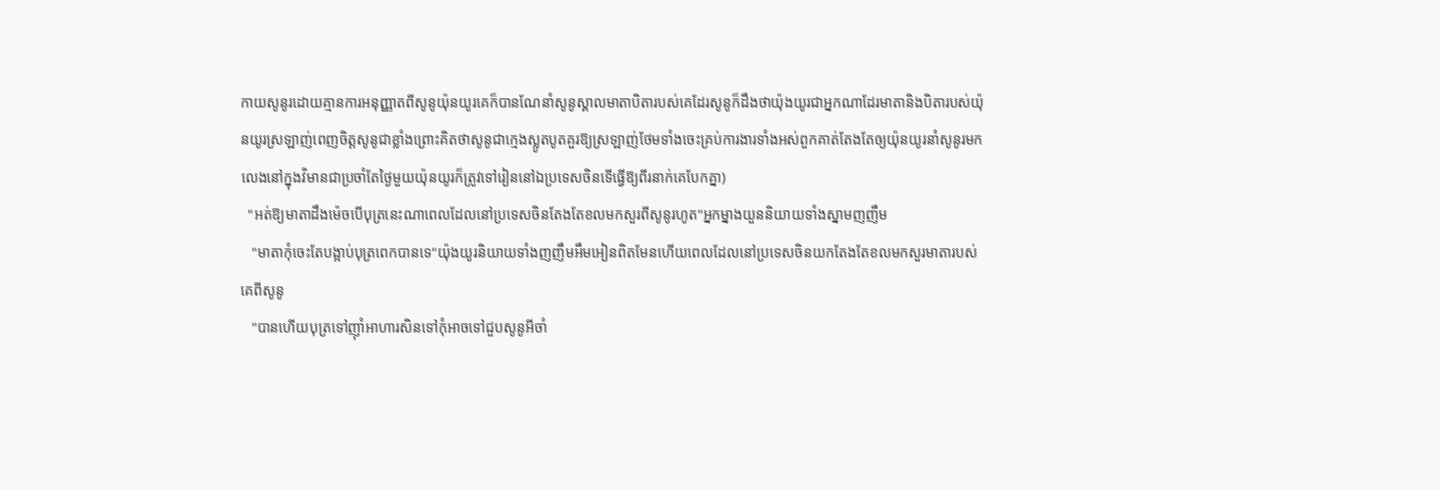កាយសូនូរដោយគ្មានការអនុញ្ញាតពីសូនូយ៉ុនយូរគេក៏បានណែនាំសូនូស្គាលមាតាបិតារបស់គេដែរសូនូក៏ដឹងថាយ៉ុងយូរជាអ្នកណាដែរមាតានិងបិតារបស់យ៉ុនយូរស្រឡាញ់ពេញចិត្តសូនូជាខ្លាំងព្រោះគិតថាសូនូជាក្មេងស្លូតបូតគួរឱ្យស្រឡាញ់ថែមទាំងចេះគ្រប់ការងារទាំងអស់ពួកគាត់តែងតែឲ្យយ៉ុនយូរនាំសូនូរមកលេងនៅក្នុងវិមានជាប្រចាំតែថ្ងៃមួយយ៉ុនយូរក៏ត្រូវទៅរៀននៅឯប្រទេសចិនទើធ្វើឱ្យពីរនាក់គេបែកគ្នា)
  "អត់ឱ្យមាតាដឹងម៉េចបើបុត្រនេះណាពេលដែលនៅប្រទេសចិនតែងតែខលមកសួរពីសូនូរហូត"អ្នកម្នាងយួននិយាយទាំងស្នាមញញឹម
   "មាតាកុំចេះតែបង្អាប់បុត្រពេកបានទេ"យ៉ុងយូរនិយាយទាំងញញឹមអឹមអៀនពិតមែនហើយពេលដែលនៅប្រទេសចិនយកតែងតែខលមកសួរមាតារបស់គេពីសូនូ
   "បានហើយបុត្រទៅញ៉ាំអាហារសិនទៅកុំអាចទៅជួបសូនូអីចាំ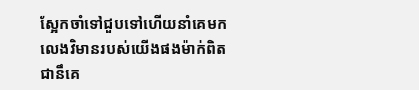ស្អែកចាំទៅជួបទៅហើយនាំគេមកលេងវិមានរបស់យើងផងម៉ាក់ពិតជានឹគេ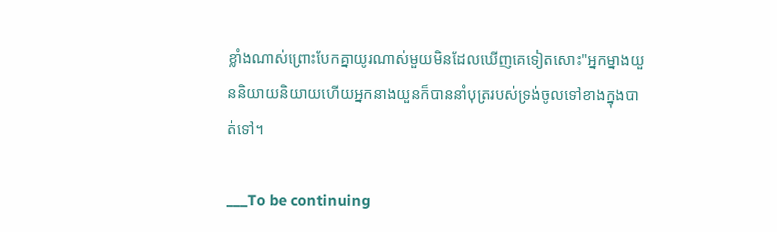ខ្លាំងណាស់ព្រោះបែកគ្នាយូរណាស់មួយមិនដែលឃើញគេទៀតសោះ"អ្នកម្នាងយួននិយាយនិយាយហើយអ្នកនាងយួនក៏បាននាំបុត្ររបស់ទ្រង់ចូលទៅខាងក្នុងបាត់ទៅ។

___To be continuing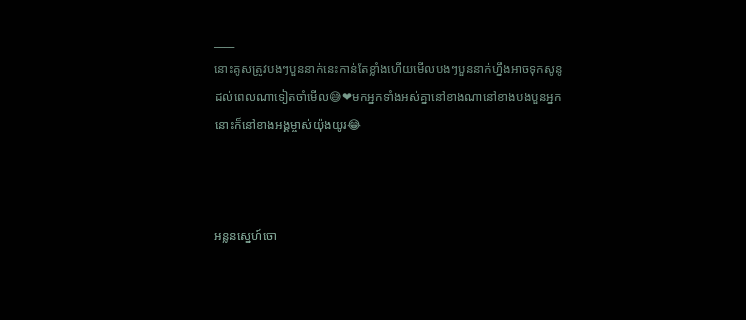____
នោះគូសត្រូវបងៗបួននាក់នេះកាន់តែខ្លាំងហើយមើលបងៗបួននាក់ហ្នឹងអាចទុកសូនូដល់ពេលណាទៀតចាំមើល😅❤មកអ្នកទាំងអស់គ្នានៅខាងណានៅខាងបងបួនអ្នកនោះក៏នៅខាងអង្គម្ចាស់យ៉ុងយូរ😂



អន្លនស្នេហ៍ចោ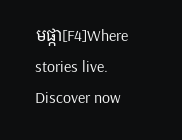មផ្កា[F4]Where stories live. Discover now